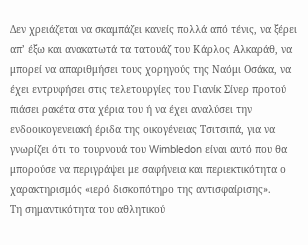Δεν χρειάζεται να σκαμπάζει κανείς πολλά από τένις, να ξέρει απ’ έξω και ανακατωτά τα τατουάζ του Κάρλος Αλκαράθ, να μπορεί να απαριθμήσει τους χορηγούς της Ναόμι Οσάκα, να έχει εντρυφήσει στις τελετουργίες του Γιανίκ Σίνερ προτού πιάσει ρακέτα στα χέρια του ή να έχει αναλύσει την ενδοοικογενειακή έριδα της οικογένειας Τσιτσιπά, για να γνωρίζει ότι το τουρνουά του Wimbledon είναι αυτό που θα μπορούσε να περιγράψει με σαφήνεια και περιεκτικότητα ο χαρακτηρισμός «ιερό δισκοπότηρο της αντισφαίρισης».
Τη σημαντικότητα του αθλητικού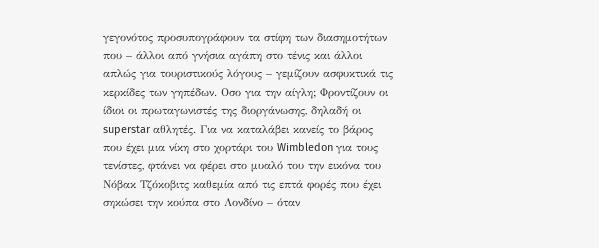γεγονότος προσυπογράφουν τα στίφη των διασημοτήτων που – άλλοι από γνήσια αγάπη στο τένις και άλλοι απλώς για τουριστικούς λόγους – γεμίζουν ασφυκτικά τις κερκίδες των γηπέδων. Οσο για την αίγλη; Φροντίζουν οι ίδιοι οι πρωταγωνιστές της διοργάνωσης, δηλαδή οι superstar αθλητές. Για να καταλάβει κανείς το βάρος που έχει μια νίκη στο χορτάρι του Wimbledon για τους τενίστες, φτάνει να φέρει στο μυαλό του την εικόνα του Νόβακ Τζόκοβιτς καθεμία από τις επτά φορές που έχει σηκώσει την κούπα στο Λονδίνο – όταν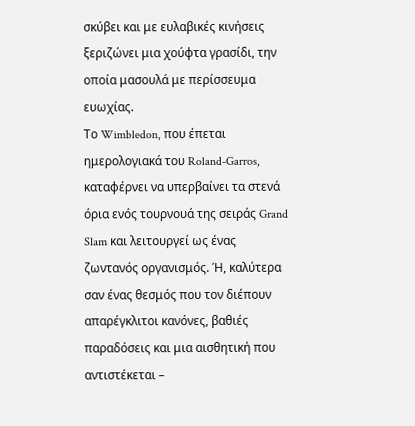σκύβει και με ευλαβικές κινήσεις ξεριζώνει μια χούφτα γρασίδι, την οποία μασουλά με περίσσευμα ευωχίας.
Το Wimbledon, που έπεται ημερολογιακά του Roland-Garros, καταφέρνει να υπερβαίνει τα στενά όρια ενός τουρνουά της σειράς Grand Slam και λειτουργεί ως ένας ζωντανός οργανισμός. Ή, καλύτερα σαν ένας θεσμός που τον διέπουν απαρέγκλιτοι κανόνες, βαθιές παραδόσεις και μια αισθητική που αντιστέκεται –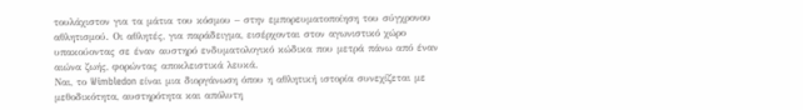τουλάχιστον για τα μάτια του κόσμου – στην εμπορευματοποίηση του σύγχρονου αθλητισμού. Οι αθλητές, για παράδειγμα, εισέρχονται στον αγωνιστικό χώρο υπακούοντας σε έναν αυστηρό ενδυματολογικό κώδικα που μετρά πάνω από έναν αιώνα ζωής, φορώντας αποκλειστικά λευκά.
Ναι, το Wimbledon είναι μια διοργάνωση όπου η αθλητική ιστορία συνεχίζεται με μεθοδικότητα, αυστηρότητα και απόλυτη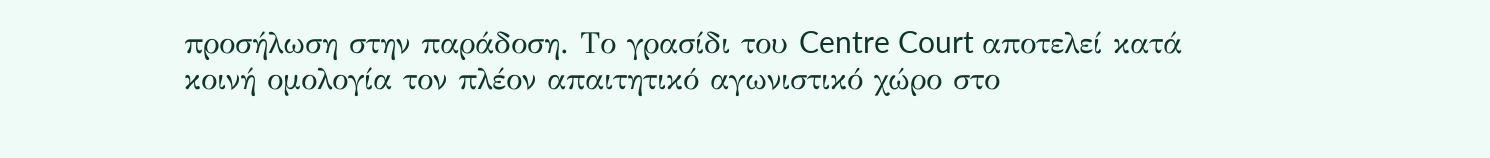προσήλωση στην παράδοση. Το γρασίδι του Centre Court αποτελεί κατά κοινή ομολογία τον πλέον απαιτητικό αγωνιστικό χώρο στο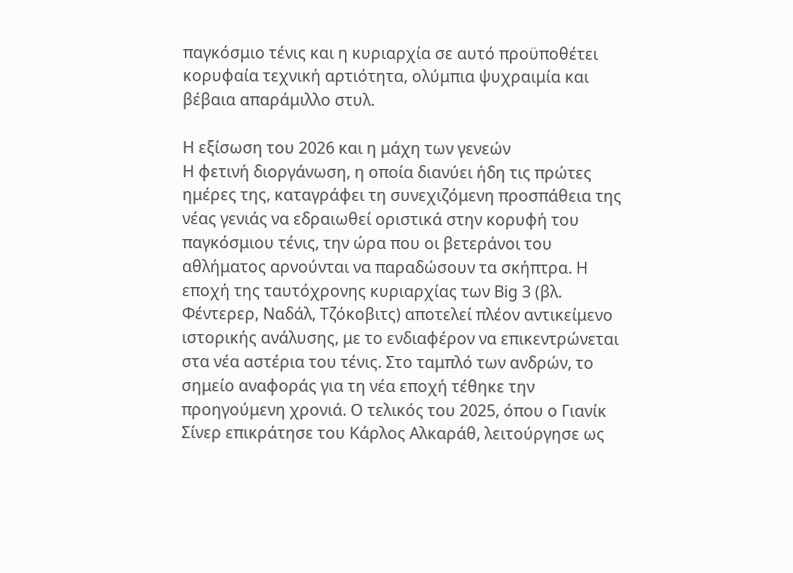παγκόσμιο τένις και η κυριαρχία σε αυτό προϋποθέτει κορυφαία τεχνική αρτιότητα, ολύμπια ψυχραιμία και βέβαια απαράμιλλο στυλ.

Η εξίσωση του 2026 και η μάχη των γενεών
Η φετινή διοργάνωση, η οποία διανύει ήδη τις πρώτες ημέρες της, καταγράφει τη συνεχιζόμενη προσπάθεια της νέας γενιάς να εδραιωθεί οριστικά στην κορυφή του παγκόσμιου τένις, την ώρα που οι βετεράνοι του αθλήματος αρνούνται να παραδώσουν τα σκήπτρα. Η εποχή της ταυτόχρονης κυριαρχίας των Big 3 (βλ. Φέντερερ, Ναδάλ, Τζόκοβιτς) αποτελεί πλέον αντικείμενο ιστορικής ανάλυσης, με το ενδιαφέρον να επικεντρώνεται στα νέα αστέρια του τένις. Στο ταμπλό των ανδρών, το σημείο αναφοράς για τη νέα εποχή τέθηκε την προηγούμενη χρονιά. Ο τελικός του 2025, όπου ο Γιανίκ Σίνερ επικράτησε του Κάρλος Αλκαράθ, λειτούργησε ως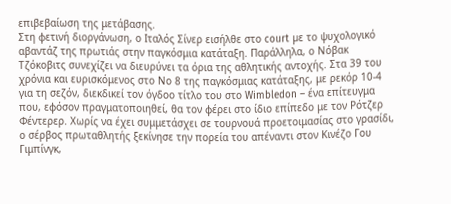επιβεβαίωση της μετάβασης.
Στη φετινή διοργάνωση, ο Ιταλός Σίνερ εισήλθε στο court µε το ψυχολογικό αβαντάζ της πρωτιάς στην παγκόσμια κατάταξη. Παράλληλα, ο Νόβακ Τζόκοβιτς συνεχίζει να διευρύνει τα όρια της αθλητικής αντοχής. Στα 39 του χρόνια και ευρισκόμενος στο Νο 8 της παγκόσμιας κατάταξης, με ρεκόρ 10-4 για τη σεζόν, διεκδικεί τον όγδοο τίτλο του στο Wimbledon – ένα επίτευγμα που, εφόσον πραγματοποιηθεί, θα τον φέρει στο ίδιο επίπεδο με τον Ρότζερ Φέντερερ. Χωρίς να έχει συμμετάσχει σε τουρνουά προετοιμασίας στο γρασίδι, ο σέρβος πρωταθλητής ξεκίνησε την πορεία του απέναντι στον Κινέζο Γου Γιμπίνγκ,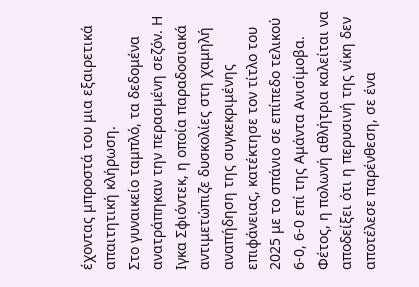έχοντας μπροστά του μια εξαιρετικά απαιτητική κλήρωση.
Στο γυναικείο ταμπλό, τα δεδομένα ανατράπηκαν την περασμένη σεζόν. Η Ιγκα Σφιόντεκ, η οποία παραδοσιακά αντιμετώπιζε δυσκολίες στη χαμηλή αναπήδηση της συγκεκριμένης επιφάνειας, κατέκτησε τον τίτλο του 2025 με το σπάνιο σε επίπεδο τελικού 6-0, 6-0 επί της Αμάντα Ανισίμοβα. Φέτος, η πολωνή αθλήτρια καλείται να αποδείξει ότι η περυσινή της νίκη δεν αποτέλεσε παρένθεση, σε ένα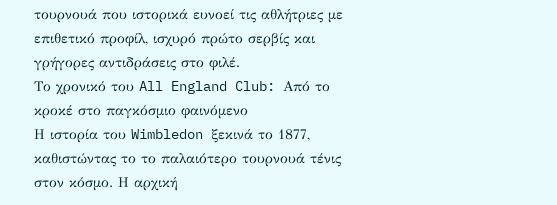τουρνουά που ιστορικά ευνοεί τις αθλήτριες με επιθετικό προφίλ, ισχυρό πρώτο σερβίς και γρήγορες αντιδράσεις στο φιλέ.
Το χρονικό του All England Club: Από το κροκέ στο παγκόσμιο φαινόμενο
Η ιστορία του Wimbledon ξεκινά το 1877, καθιστώντας το το παλαιότερο τουρνουά τένις στον κόσμο. Η αρχική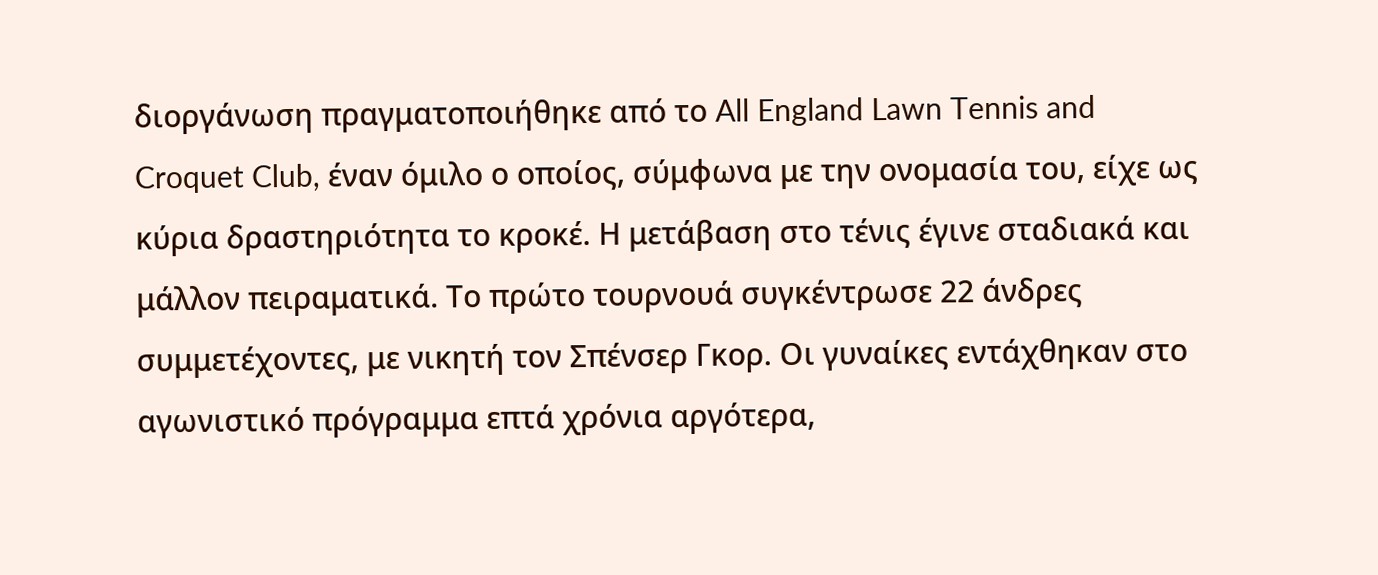διοργάνωση πραγματοποιήθηκε από το All England Lawn Tennis and Croquet Club, έναν όμιλο ο οποίος, σύμφωνα με την ονομασία του, είχε ως κύρια δραστηριότητα το κροκέ. Η μετάβαση στο τένις έγινε σταδιακά και μάλλον πειραματικά. Το πρώτο τουρνουά συγκέντρωσε 22 άνδρες συμμετέχοντες, με νικητή τον Σπένσερ Γκορ. Οι γυναίκες εντάχθηκαν στο αγωνιστικό πρόγραμμα επτά χρόνια αργότερα,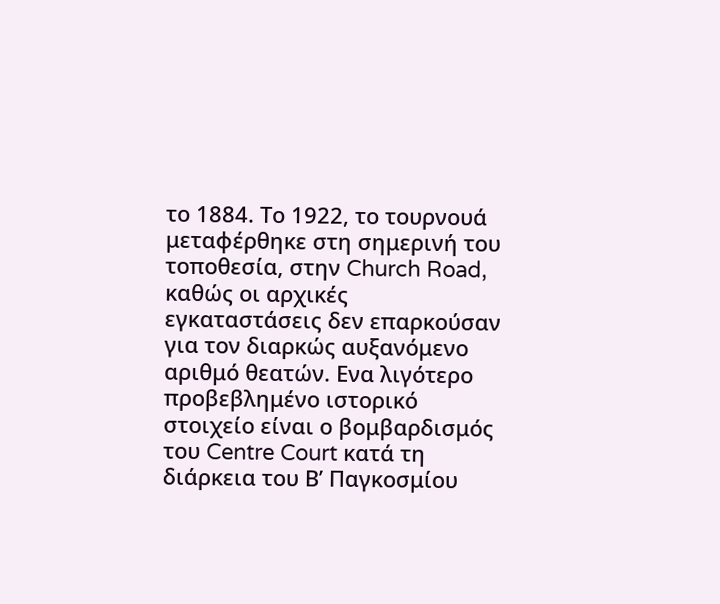το 1884. Το 1922, το τουρνουά μεταφέρθηκε στη σημερινή του τοποθεσία, στην Church Road, καθώς οι αρχικές εγκαταστάσεις δεν επαρκούσαν για τον διαρκώς αυξανόμενο αριθμό θεατών. Eνα λιγότερο προβεβλημένο ιστορικό στοιχείο είναι ο βομβαρδισμός του Centre Court κατά τη διάρκεια του Β’ Παγκοσμίου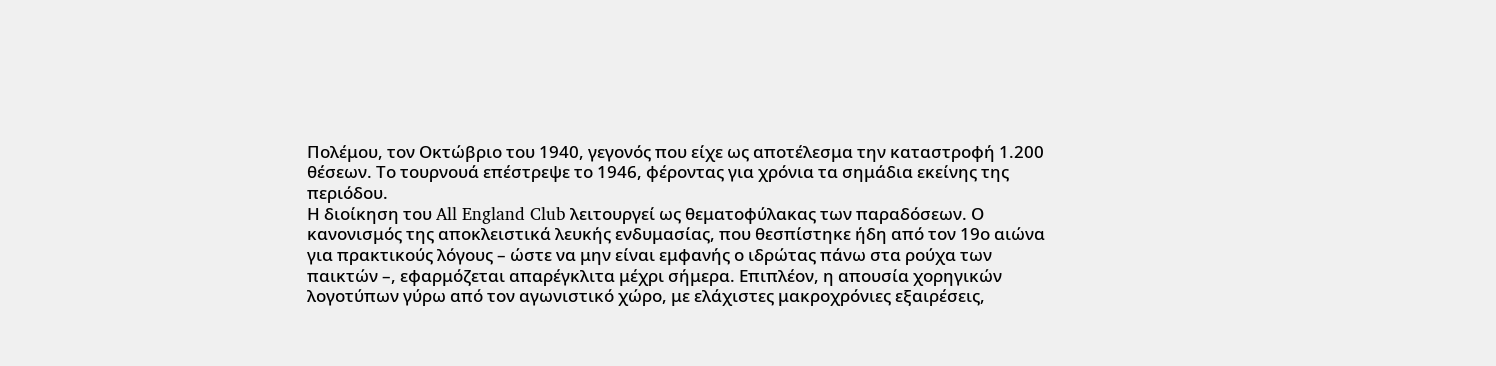Πολέμου, τον Οκτώβριο του 1940, γεγονός που είχε ως αποτέλεσμα την καταστροφή 1.200 θέσεων. Το τουρνουά επέστρεψε το 1946, φέροντας για χρόνια τα σημάδια εκείνης της περιόδου.
Η διοίκηση του All England Club λειτουργεί ως θεματοφύλακας των παραδόσεων. Ο κανονισμός της αποκλειστικά λευκής ενδυμασίας, που θεσπίστηκε ήδη από τον 19ο αιώνα για πρακτικούς λόγους – ώστε να μην είναι εμφανής ο ιδρώτας πάνω στα ρούχα των παικτών –, εφαρμόζεται απαρέγκλιτα μέχρι σήμερα. Επιπλέον, η απουσία χορηγικών λογοτύπων γύρω από τον αγωνιστικό χώρο, με ελάχιστες μακροχρόνιες εξαιρέσεις,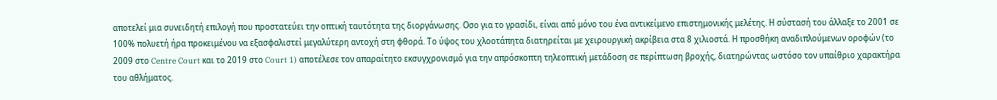αποτελεί μια συνειδητή επιλογή που προστατεύει την οπτική ταυτότητα της διοργάνωσης. Οσο για το γρασίδι, είναι από μόνο του ένα αντικείμενο επιστημονικής μελέτης. Η σύστασή του άλλαξε το 2001 σε 100% πολυετή ήρα προκειμένου να εξασφαλιστεί μεγαλύτερη αντοχή στη φθορά. Το ύψος του χλοοτάπητα διατηρείται με χειρουργική ακρίβεια στα 8 χιλιοστά. Η προσθήκη αναδιπλούμενων οροφών (το 2009 στο Centre Court και το 2019 στο Court 1) αποτέλεσε τον απαραίτητο εκσυγχρονισμό για την απρόσκοπτη τηλεοπτική μετάδοση σε περίπτωση βροχής, διατηρώντας ωστόσο τον υπαίθριο χαρακτήρα του αθλήματος.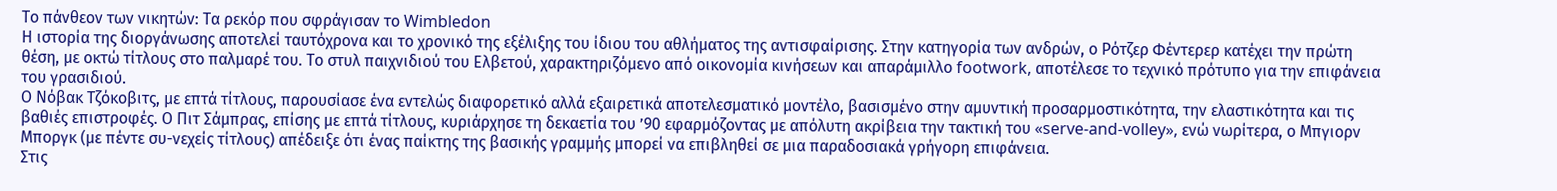Το πάνθεον των νικητών: Τα ρεκόρ που σφράγισαν το Wimbledon
Η ιστορία της διοργάνωσης αποτελεί ταυτόχρονα και το χρονικό της εξέλιξης του ίδιου του αθλήματος της αντισφαίρισης. Στην κατηγορία των ανδρών, ο Ρότζερ Φέντερερ κατέχει την πρώτη θέση, με οκτώ τίτλους στο παλμαρέ του. Το στυλ παιχνιδιού του Ελβετού, χαρακτηριζόμενο από οικονομία κινήσεων και απαράμιλλο footwork, αποτέλεσε το τεχνικό πρότυπο για την επιφάνεια του γρασιδιού.
Ο Νόβακ Τζόκοβιτς, με επτά τίτλους, παρουσίασε ένα εντελώς διαφορετικό αλλά εξαιρετικά αποτελεσματικό μοντέλο, βασισμένο στην αμυντική προσαρμοστικότητα, την ελαστικότητα και τις βαθιές επιστροφές. Ο Πιτ Σάμπρας, επίσης με επτά τίτλους, κυριάρχησε τη δεκαετία του ’90 εφαρμόζοντας με απόλυτη ακρίβεια την τακτική του «serve-and-volley», ενώ νωρίτερα, ο Μπγιορν Μποργκ (µε πέντε συ-νεχείς τίτλους) απέδειξε ότι ένας παίκτης της βασικής γραμμής μπορεί να επιβληθεί σε μια παραδοσιακά γρήγορη επιφάνεια.
Στις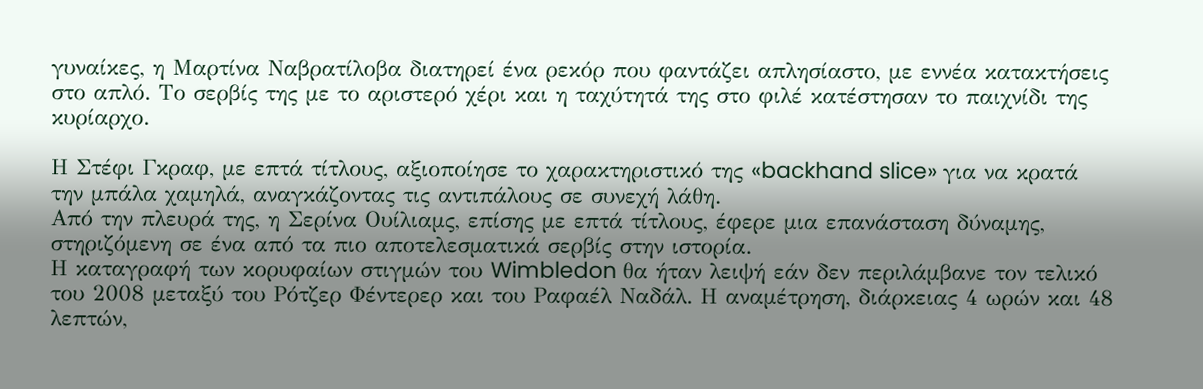γυναίκες, η Μαρτίνα Ναβρατίλοβα διατηρεί ένα ρεκόρ που φαντάζει απλησίαστο, με εννέα κατακτήσεις στο απλό. Το σερβίς της με το αριστερό χέρι και η ταχύτητά της στο φιλέ κατέστησαν το παιχνίδι της κυρίαρχο.

Η Στέφι Γκραφ, με επτά τίτλους, αξιοποίησε το χαρακτηριστικό της «backhand slice» για να κρατά την μπάλα χαμηλά, αναγκάζοντας τις αντιπάλους σε συνεχή λάθη.
Από την πλευρά της, η Σερίνα Ουίλιαμς, επίσης με επτά τίτλους, έφερε μια επανάσταση δύναμης, στηριζόμενη σε ένα από τα πιο αποτελεσματικά σερβίς στην ιστορία.
Η καταγραφή των κορυφαίων στιγμών του Wimbledon θα ήταν λειψή εάν δεν περιλάμβανε τον τελικό του 2008 μεταξύ του Ρότζερ Φέντερερ και του Ραφαέλ Ναδάλ. Η αναμέτρηση, διάρκειας 4 ωρών και 48 λεπτών,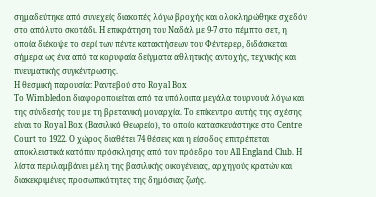σημαδεύτηκε από συνεχείς διακοπές λόγω βροχής και ολοκληρώθηκε σχεδόν στο απόλυτο σκοτάδι. Η επικράτηση του Ναδάλ με 9-7 στο πέμπτο σετ, η οποία διέκοψε το σερί των πέντε κατακτήσεων του Φέντερερ, διδάσκεται σήμερα ως ένα από τα κορυφαία δείγματα αθλητικής αντοχής, τεχνικής και πνευματικής συγκέντρωσης.
Η θεσµική παρουσία: Ραντεβού στο Royal Box
Το Wimbledon διαφοροποιείται από τα υπόλοιπα μεγάλα τουρνουά λόγω και της σύνδεσής του με τη βρετανική μοναρχία. Το επίκεντρο αυτής της σχέσης είναι το Royal Box (Βασιλικό Θεωρείο), το οποίο κατασκευάστηκε στο Centre Court το 1922. Ο χώρος διαθέτει 74 θέσεις και η είσοδος επιτρέπεται αποκλειστικά κατόπιν πρόσκλησης από τον πρόεδρο του All England Club. Η λίστα περιλαμβάνει μέλη της βασιλικής οικογένειας, αρχηγούς κρατών και διακεκριμένες προσωπικότητες της δημόσιας ζωής.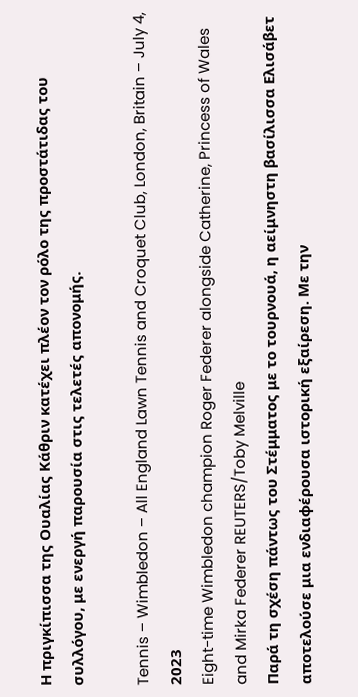Η πριγκίπισσα της Ουαλίας Κάθριν κατέχει πλέον τον ρόλο της προστάτιδας του συλλόγου, με ενεργή παρουσία στις τελετές απονομής.

Tennis – Wimbledon – All England Lawn Tennis and Croquet Club, London, Britain – July 4, 2023
Eight-time Wimbledon champion Roger Federer alongside Catherine, Princess of Wales and Mirka Federer REUTERS/Toby Melville
Παρά τη σχέση πάντως του Στέμματος με το τουρνουά, η αείμνηστη βασίλισσα Ελισάβετ αποτελούσε μια ενδιαφέρουσα ιστορική εξαίρεση. Με την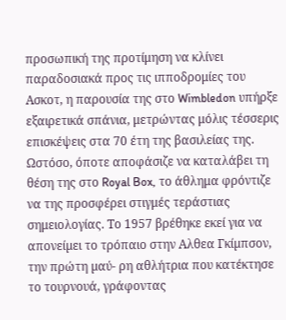προσωπική της προτίμηση να κλίνει παραδοσιακά προς τις ιπποδρομίες του Ασκοτ, η παρουσία της στο Wimbledon υπήρξε εξαιρετικά σπάνια, μετρώντας μόλις τέσσερις επισκέψεις στα 70 έτη της βασιλείας της. Ωστόσο, όποτε αποφάσιζε να καταλάβει τη θέση της στο Royal Box, το άθλημα φρόντιζε να της προσφέρει στιγμές τεράστιας σημειολογίας. Το 1957 βρέθηκε εκεί για να απονείµει το τρόπαιο στην Αλθεα Γκίµπσον, την πρώτη µαύ- ρη αθλήτρια που κατέκτησε το τουρνουά, γράφοντας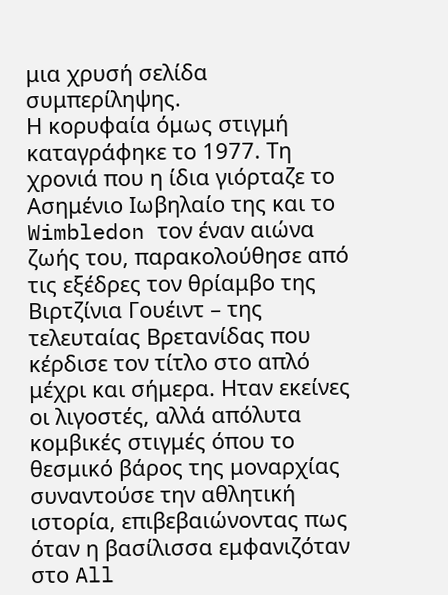μια χρυσή σελίδα συμπερίληψης.
Η κορυφαία όμως στιγμή καταγράφηκε το 1977. Τη χρονιά που η ίδια γιόρταζε το Ασημένιο Ιωβηλαίο της και το Wimbledon τον έναν αιώνα ζωής του, παρακολούθησε από τις εξέδρες τον θρίαμβο της Βιρτζίνια Γουέιντ – της τελευταίας Βρετανίδας που κέρδισε τον τίτλο στο απλό μέχρι και σήμερα. Ηταν εκείνες οι λιγοστές, αλλά απόλυτα κομβικές στιγμές όπου το θεσμικό βάρος της μοναρχίας συναντούσε την αθλητική ιστορία, επιβεβαιώνοντας πως όταν η βασίλισσα εμφανιζόταν στο All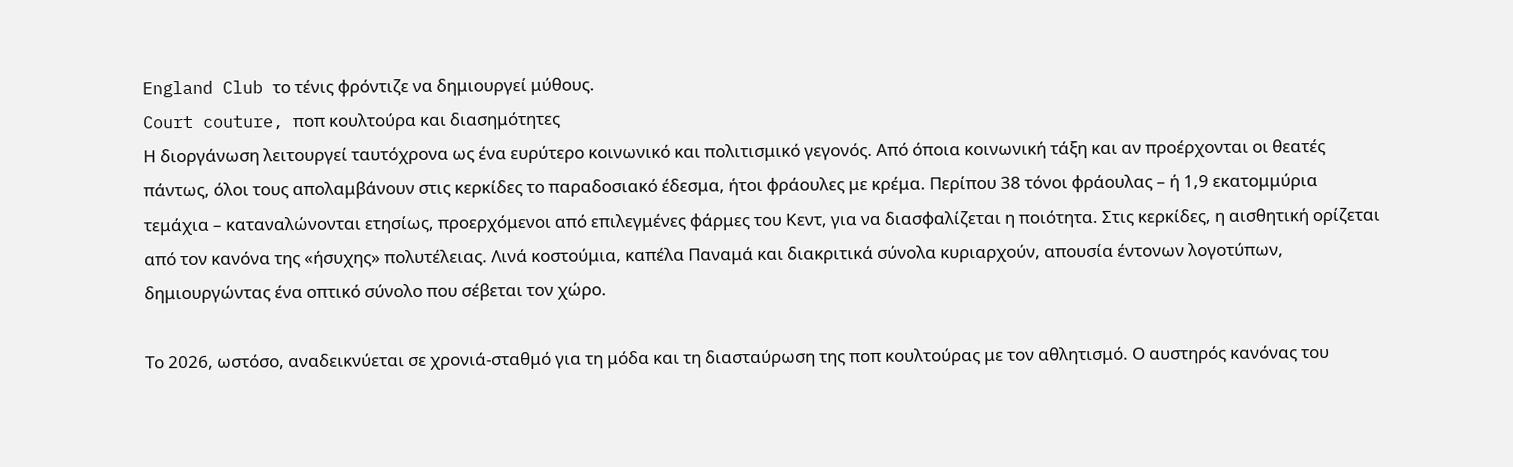England Club το τένις φρόντιζε να δημιουργεί μύθους.
Court couture, ποπ κουλτούρα και διασημότητες
Η διοργάνωση λειτουργεί ταυτόχρονα ως ένα ευρύτερο κοινωνικό και πολιτισμικό γεγονός. Από όποια κοινωνική τάξη και αν προέρχονται οι θεατές πάντως, όλοι τους απολαμβάνουν στις κερκίδες το παραδοσιακό έδεσμα, ήτοι φράουλες με κρέμα. Περίπου 38 τόνοι φράουλας – ή 1,9 εκατομμύρια τεμάχια – καταναλώνονται ετησίως, προερχόμενοι από επιλεγμένες φάρμες του Κεντ, για να διασφαλίζεται η ποιότητα. Στις κερκίδες, η αισθητική ορίζεται από τον κανόνα της «ήσυχης» πολυτέλειας. Λινά κοστούμια, καπέλα Παναμά και διακριτικά σύνολα κυριαρχούν, απουσία έντονων λογοτύπων, δημιουργώντας ένα οπτικό σύνολο που σέβεται τον χώρο.

Το 2026, ωστόσο, αναδεικνύεται σε χρονιά-σταθμό για τη μόδα και τη διασταύρωση της ποπ κουλτούρας με τον αθλητισμό. Ο αυστηρός κανόνας του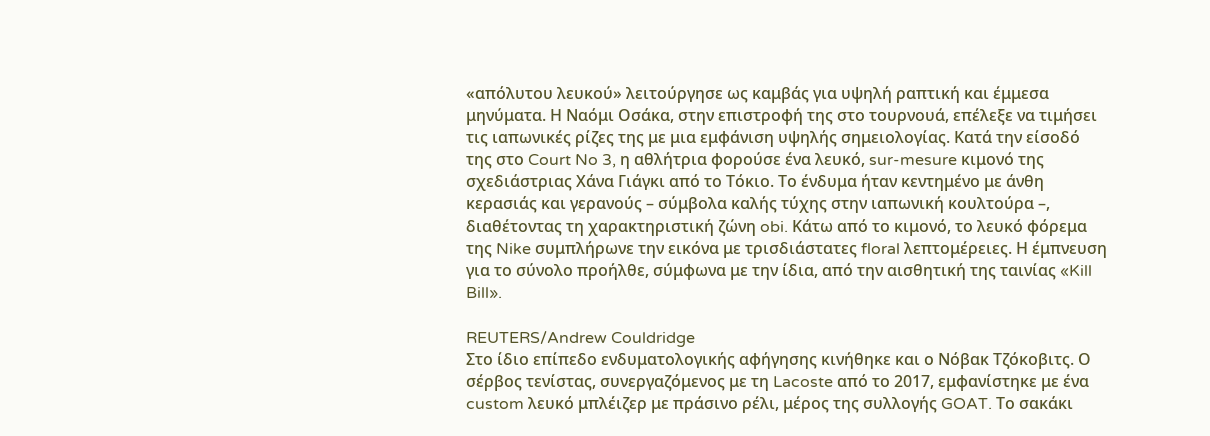«απόλυτου λευκού» λειτούργησε ως καμβάς για υψηλή ραπτική και έμμεσα μηνύματα. Η Ναόμι Οσάκα, στην επιστροφή της στο τουρνουά, επέλεξε να τιμήσει τις ιαπωνικές ρίζες της με μια εμφάνιση υψηλής σημειολογίας. Κατά την είσοδό της στο Court No 3, η αθλήτρια φορούσε ένα λευκό, sur-mesure κιμονό της σχεδιάστριας Χάνα Γιάγκι από το Τόκιο. Το ένδυμα ήταν κεντημένο με άνθη κερασιάς και γερανούς – σύμβολα καλής τύχης στην ιαπωνική κουλτούρα –, διαθέτοντας τη χαρακτηριστική ζώνη obi. Κάτω από το κιμονό, το λευκό φόρεμα της Nike συμπλήρωνε την εικόνα με τρισδιάστατες floral λεπτομέρειες. Η έμπνευση για το σύνολο προήλθε, σύμφωνα με την ίδια, από την αισθητική της ταινίας «Kill Bill».

REUTERS/Andrew Couldridge
Στο ίδιο επίπεδο ενδυματολογικής αφήγησης κινήθηκε και ο Νόβακ Τζόκοβιτς. Ο σέρβος τενίστας, συνεργαζόμενος με τη Lacoste από το 2017, εμφανίστηκε με ένα custom λευκό μπλέιζερ με πράσινο ρέλι, μέρος της συλλογής GOAT. Το σακάκι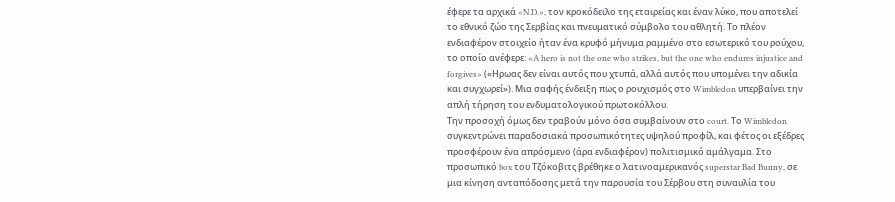έφερε τα αρχικά «N.D.», τον κροκόδειλο της εταιρείας και έναν λύκο, που αποτελεί το εθνικό ζώο της Σερβίας και πνευματικό σύμβολο του αθλητή. Το πλέον ενδιαφέρον στοιχείο ήταν ένα κρυφό μήνυμα ραμμένο στο εσωτερικό του ρούχου, το οποίο ανέφερε: «A hero is not the one who strikes, but the one who endures injustice and forgives» («Ηρωας δεν είναι αυτός που χτυπά, αλλά αυτός που υπομένει την αδικία και συγχωρεί»). Μια σαφής ένδειξη πως ο ρουχισμός στο Wimbledon υπερβαίνει την απλή τήρηση του ενδυματολογικού πρωτοκόλλου.
Την προσοχή όμως δεν τραβούν μόνο όσα συμβαίνουν στο court. Το Wimbledon συγκεντρώνει παραδοσιακά προσωπικότητες υψηλού προφίλ, και φέτος οι εξέδρες προσφέρουν ένα απρόσμενο (άρα ενδιαφέρον) πολιτισμικό αμάλγαμα. Στο προσωπικό box του Τζόκοβιτς βρέθηκε ο λατινοαμερικανός superstar Bad Bunny, σε μια κίνηση ανταπόδοσης μετά την παρουσία του Σέρβου στη συναυλία του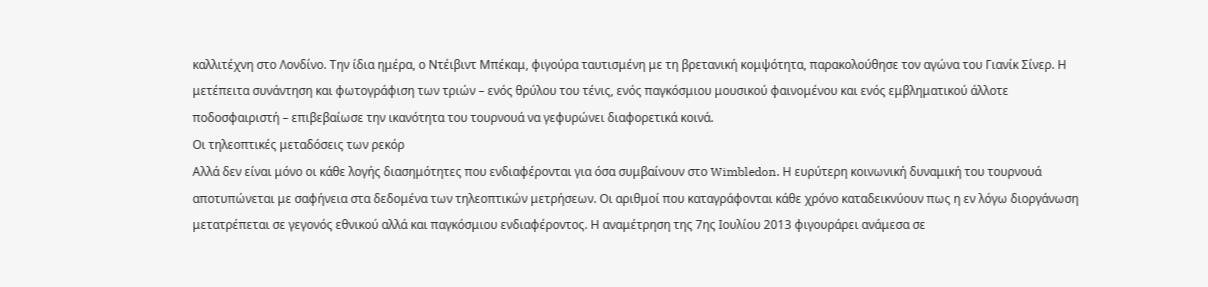καλλιτέχνη στο Λονδίνο. Την ίδια ημέρα, ο Ντέιβιντ Μπέκαμ, φιγούρα ταυτισμένη με τη βρετανική κομψότητα, παρακολούθησε τον αγώνα του Γιανίκ Σίνερ. Η μετέπειτα συνάντηση και φωτογράφιση των τριών – ενός θρύλου του τένις, ενός παγκόσμιου μουσικού φαινομένου και ενός εμβληματικού άλλοτε ποδοσφαιριστή – επιβεβαίωσε την ικανότητα του τουρνουά να γεφυρώνει διαφορετικά κοινά.
Οι τηλεοπτικές μεταδόσεις των ρεκόρ
Αλλά δεν είναι μόνο οι κάθε λογής διασημότητες που ενδιαφέρονται για όσα συμβαίνουν στο Wimbledon. Η ευρύτερη κοινωνική δυναμική του τουρνουά αποτυπώνεται με σαφήνεια στα δεδομένα των τηλεοπτικών μετρήσεων. Οι αριθμοί που καταγράφονται κάθε χρόνο καταδεικνύουν πως η εν λόγω διοργάνωση μετατρέπεται σε γεγονός εθνικού αλλά και παγκόσμιου ενδιαφέροντος. Η αναμέτρηση της 7ης Ιουλίου 2013 φιγουράρει ανάμεσα σε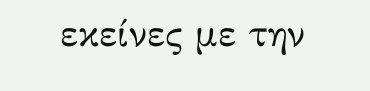εκείνες με την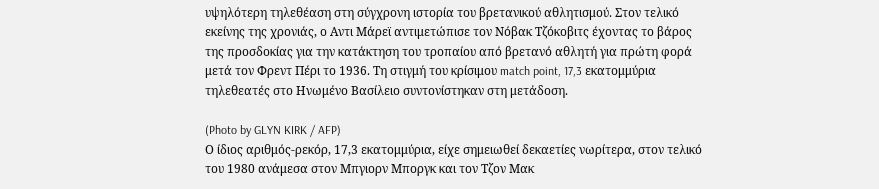υψηλότερη τηλεθέαση στη σύγχρονη ιστορία του βρετανικού αθλητισμού. Στον τελικό εκείνης της χρονιάς, ο Αντι Μάρεϊ αντιμετώπισε τον Νόβακ Τζόκοβιτς έχοντας το βάρος της προσδοκίας για την κατάκτηση του τροπαίου από βρετανό αθλητή για πρώτη φορά μετά τον Φρεντ Πέρι το 1936. Τη στιγμή του κρίσιμου match point, 17,3 εκατομμύρια τηλεθεατές στο Ηνωμένο Βασίλειο συντονίστηκαν στη μετάδοση.

(Photo by GLYN KIRK / AFP)
Ο ίδιος αριθμός-ρεκόρ, 17,3 εκατομμύρια, είχε σημειωθεί δεκαετίες νωρίτερα, στον τελικό του 1980 ανάμεσα στον Μπγιορν Μποργκ και τον Τζον Μακ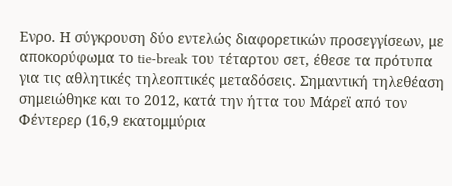Ενρο. Η σύγκρουση δύο εντελώς διαφορετικών προσεγγίσεων, με αποκορύφωμα το tie-break του τέταρτου σετ, έθεσε τα πρότυπα για τις αθλητικές τηλεοπτικές μεταδόσεις. Σημαντική τηλεθέαση σημειώθηκε και το 2012, κατά την ήττα του Μάρεϊ από τον Φέντερερ (16,9 εκατομμύρια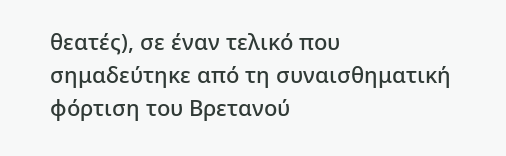θεατές), σε έναν τελικό που σημαδεύτηκε από τη συναισθηματική φόρτιση του Βρετανού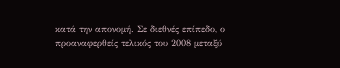κατά την απονομή. Σε διεθνές επίπεδο, ο προαναφερθείς τελικός του 2008 μεταξύ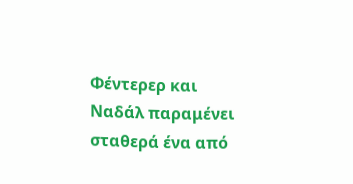Φέντερερ και Ναδάλ παραμένει σταθερά ένα από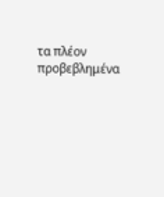τα πλέον προβεβλημένα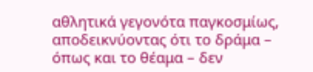αθλητικά γεγονότα παγκοσμίως, αποδεικνύοντας ότι το δράμα – όπως και το θέαμα – δεν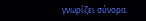γνωρίζει σύνορα.